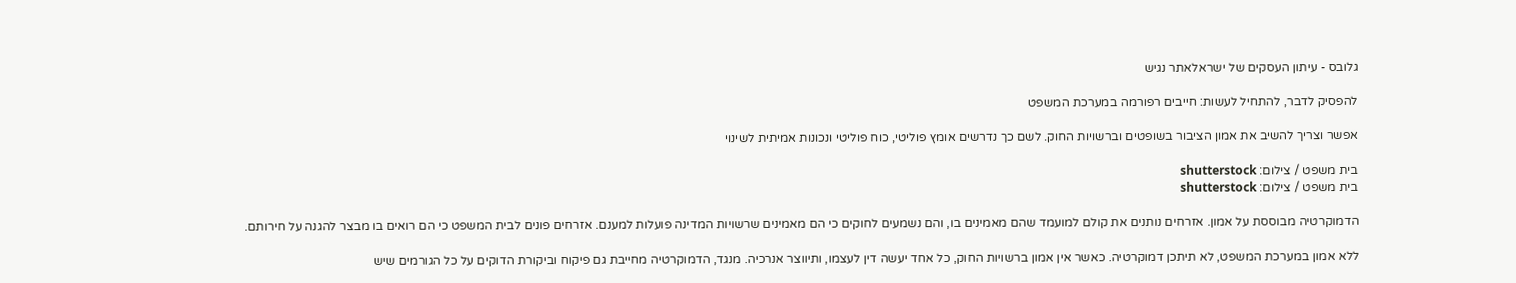גלובס - עיתון העסקים של ישראלאתר נגיש

להפסיק לדבר, להתחיל לעשות: חייבים רפורמה במערכת המשפט

אפשר וצריך להשיב את אמון הציבור בשופטים וברשויות החוק. לשם כך נדרשים אומץ פוליטי, כוח פוליטי ונכונות אמיתית לשינוי

בית משפט / צילום: shutterstock
בית משפט / צילום: shutterstock

הדמוקרטיה מבוססת על אמון. אזרחים נותנים את קולם למועמד שהם מאמינים בו, והם נשמעים לחוקים כי הם מאמינים שרשויות המדינה פועלות למענם. אזרחים פונים לבית המשפט כי הם רואים בו מבצר להגנה על חירותם.

ללא אמון במערכת המשפט, לא תיתכן דמוקרטיה. כאשר אין אמון ברשויות החוק, כל אחד יעשה דין לעצמו, ותיווצר אנרכיה. מנגד, הדמוקרטיה מחייבת גם פיקוח וביקורת הדוקים על כל הגורמים שיש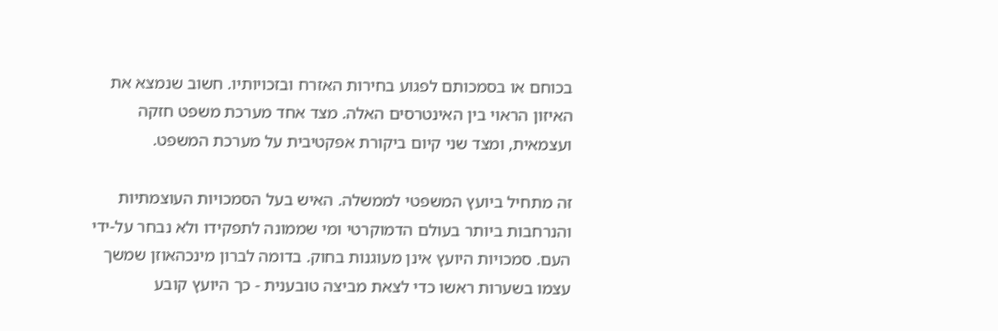בכוחם או בסמכותם לפגוע בחירות האזרח ובזכויותיו. חשוב שנמצא את האיזון הראוי בין האינטרסים האלה. מצד אחד מערכת משפט חזקה ועצמאית, ומצד שני קיום ביקורת אפקטיבית על מערכת המשפט.

זה מתחיל ביועץ המשפטי לממשלה. האיש בעל הסמכויות העוצמתיות והנרחבות ביותר בעולם הדמוקרטי ומי שממונה לתפקידו ולא נבחר על-ידי העם. סמכויות היועץ אינן מעוגנות בחוק. בדומה לברון מינכהאוזן שמשך עצמו בשערות ראשו כדי לצאת מביצה טובענית - כך היועץ קובע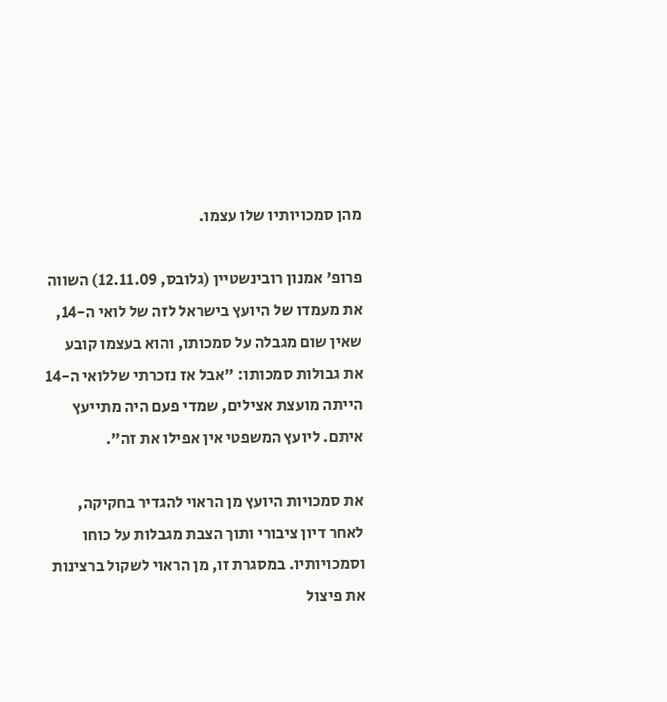מהן סמכויותיו שלו עצמו.

פרופ' אמנון רובינשטיין (גלובס, 12.11.09) השווה את מעמדו של היועץ בישראל לזה של לואי ה-14, שאין שום מגבלה על סמכותו, והוא בעצמו קובע את גבולות סמכותו: "אבל אז נזכרתי שללואי ה-14 הייתה מועצת אצילים, שמדי פעם היה מתייעץ איתם. ליועץ המשפטי אין אפילו את זה".

את סמכויות היועץ מן הראוי להגדיר בחקיקה, לאחר דיון ציבורי ותוך הצבת מגבלות על כוחו וסמכויותיו. במסגרת זו, מן הראוי לשקול ברצינות את פיצול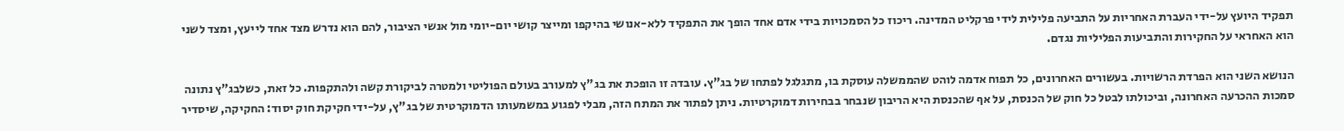תפקיד היועץ על-ידי העברת האחריות על התביעה פלילית לידי פרקליט המדינה. ריכוז כל הסמכויות בידי אדם אחד הופך את התפקיד ללא-אנושי בהיקפו ומייצר קושי יום-יומי מול אנשי הציבור, להם הוא נדרש מצד אחד לייעץ, ומצד לשני הוא האחראי על החקירות והתביעות הפליליות נגדם.

הנושא השני הוא הפרדת הרשויות. בעשורים האחרונים, כל תפוח אדמה לוהט שהממשלה עוסקת בו, מתגלגל לפתחו של בג"ץ. עובדה זו הופכת את בג"ץ למעורב בעולם הפוליטי ולמטרה לביקורת קשה ולהתקפות. כל זאת, כשלבג"ץ נתונה סמכות ההכרעה האחרונה, וביכולתו לבטל כל חוק של הכנסת, על אף שהכנסת היא הריבון שנבחר בבחירות דמוקרטיות. ניתן לפתור את המתח הזה, מבלי לפגוע במשמעותו הדמוקרטית של בג"ץ, על-ידי חקיקת חוק יסוד: החקיקה, שיסדיר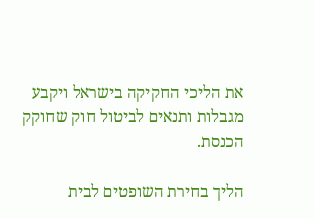את הליכי החקיקה בישראל ויקבע מגבלות ותנאים לביטול חוק שחוקק הכנסת.

הליך בחירת השופטים לבית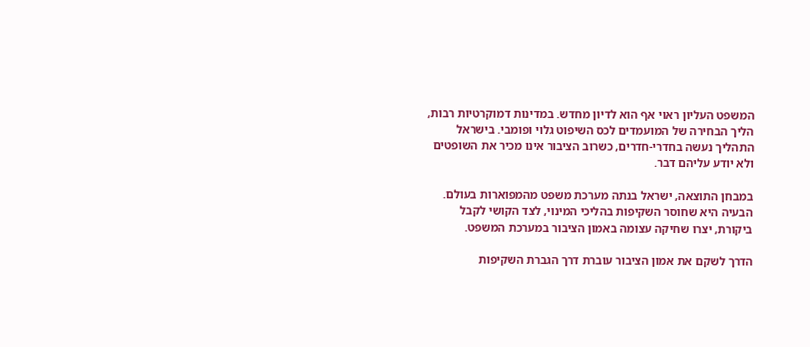המשפט העליון ראוי אף הוא לדיון מחדש. במדינות דמוקרטיות רבות, הליך הבחירה של המועמדים לכס השיפוט גלוי ופומבי. בישראל התהליך נעשה בחדרי-חדרים, כשרוב הציבור אינו מכיר את השופטים ולא יודע עליהם דבר.

במבחן התוצאה, ישראל בנתה מערכת משפט מהמפוארות בעולם. הבעיה היא שחוסר השקיפות בהליכי המינוי, לצד הקושי לקבל ביקורת, יצרו שחיקה עצומה באמון הציבור במערכת המשפט.

הדרך לשקם את אמון הציבור עוברת דרך הגברת השקיפות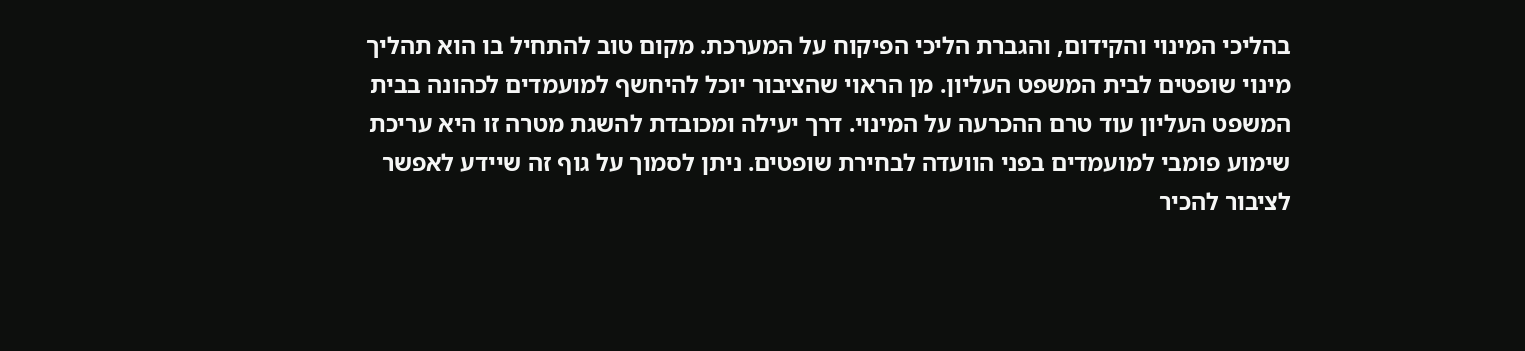בהליכי המינוי והקידום, והגברת הליכי הפיקוח על המערכת. מקום טוב להתחיל בו הוא תהליך מינוי שופטים לבית המשפט העליון. מן הראוי שהציבור יוכל להיחשף למועמדים לכהונה בבית המשפט העליון עוד טרם ההכרעה על המינוי. דרך יעילה ומכובדת להשגת מטרה זו היא עריכת שימוע פומבי למועמדים בפני הוועדה לבחירת שופטים. ניתן לסמוך על גוף זה שיידע לאפשר לציבור להכיר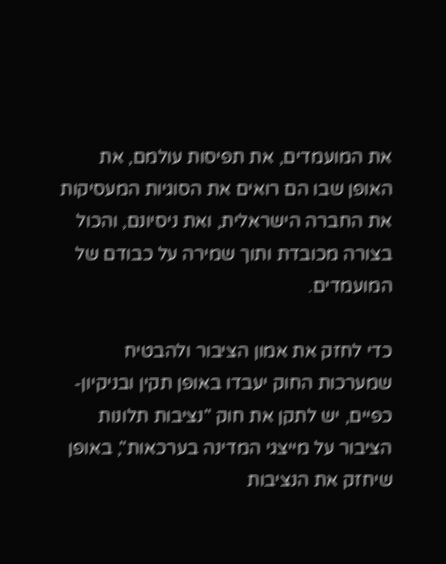את המועמדים, את תפיסות עולמם, את האופן שבו הם רואים את הסוגיות המעסיקות את החברה הישראלית, ואת ניסיונם, והכול בצורה מכובדת ותוך שמירה על כבודם של המועמדים.

כדי לחזק את אמון הציבור ולהבטיח שמערכות החוק יעבדו באופן תקין ובניקיון-כפיים, יש לתקן את חוק "נציבות תלונות הציבור על מייצגי המדינה בערכאות", באופן שיחזק את הנציבות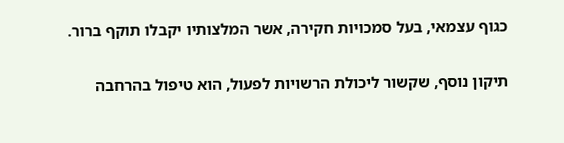כגוף עצמאי, בעל סמכויות חקירה, אשר המלצותיו יקבלו תוקף ברור.

תיקון נוסף, שקשור ליכולת הרשויות לפעול, הוא טיפול בהרחבה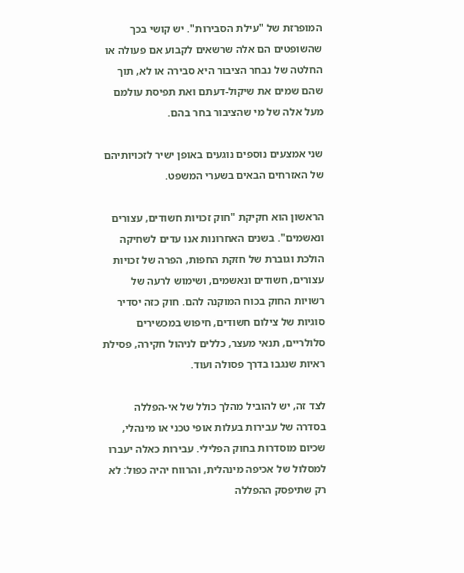המופרזת של "עילת הסבירות". יש קושי בכך שהשופטים הם אלה שרשאים לקבוע אם פעולה או החלטה של נבחר הציבור היא סבירה או לא, תוך שהם שמים את שיקול-דעתם ואת תפיסת עולמם מעל אלה של מי שהציבור בחר בהם.

שני אמצעים נוספים נוגעים באופן ישיר לזכויותיהם של האזרחים הבאים בשערי המשפט.

הראשון הוא חקיקת "חוק זכויות חשודים, עצורים ונאשמים". בשנים האחרונות אנו עדים לשחיקה הולכת וגוברת של חזקת החפות, הפרה של זכויות עצורים, חשודים ונאשמים, ושימוש לרעה של רשויות החוק בכוח המוקנה להם. חוק כזה יסדיר סוגיות של צילום חשודים, חיפוש במכשירים סלולריים, תנאי מעצר, כללים לניהול חקירה, פסילת ראיות שנגבו בדרך פסולה ועוד.

לצד זה, יש להוביל מהלך כולל של אי-הפללה בסדרה של עבירות בעלות אופי טכני או מינהלי, שכיום מוסדרות בחוק הפלילי. עבירות כאלה יעברו למסלול של אכיפה מינהלית, והרווח יהיה כפול: לא רק שתיפסק ההפללה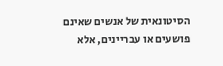הסיטונאית של אנשים שאינם פושעים או עבריינים, אלא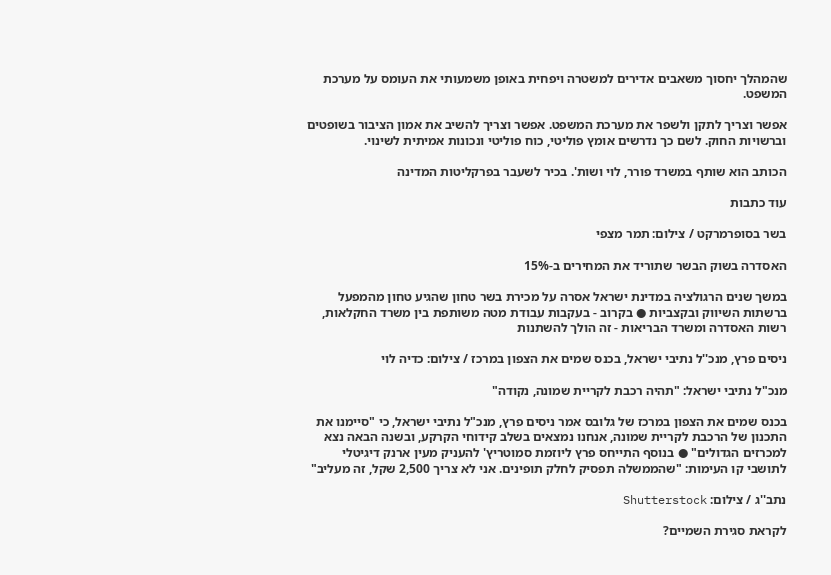שהמהלך יחסוך משאבים אדירים למשטרה ויפחית באופן משמעותי את העומס על מערכת המשפט.

אפשר וצריך לתקן ולשפר את מערכת המשפט. אפשר וצריך להשיב את אמון הציבור בשופטים וברשויות החוק. לשם כך נדרשים אומץ פוליטי, כוח פוליטי ונכונות אמיתית לשינוי.

הכותב הוא שותף במשרד פורר, לוי ושות'. בכיר לשעבר בפרקליטות המדינה

עוד כתבות

בשר בסופרמרקט / צילום: תמר מצפי

האסדרה בשוק הבשר שתוריד את המחירים ב-15%

במשך שנים הרגולציה במדינת ישראל אסרה על מכירת בשר טחון שהגיע טחון מהמפעל ברשתות השיווק ובקצביות ● בקרוב - בעקבות עבודת מטה משותפת בין משרד החקלאות, רשות האסדרה ומשרד הבריאות - זה הולך להשתנות

ניסים פרץ, מנכ''ל נתיבי ישראל, בכנס שמים את הצפון במרכז / צילום: כדיה לוי

מנכ"ל נתיבי ישראל: "תהיה רכבת לקריית שמונה, נקודה"

בכנס שמים את הצפון במרכז של גלובס אמר ניסים פרץ, מנכ"ל נתיבי ישראל, כי "סיימנו את התכנון של הרכבת לקריית שמונה, אנחנו נמצאים בשלב קידוחי הקרקע, ובשנה הבאה נצא למכרזים הגדולים" ● בנוסף התייחס פרץ ליוזמת סמוטריץ' להעניק מעין ארנק דיגיטלי לתושבי קו העימות: "שהממשלה תפסיק לחלק תופינים. אני לא צריך 2,500 שקל, זה מעליב"

נתב''ג / צילום: Shutterstock

לקראת סגירת השמיים?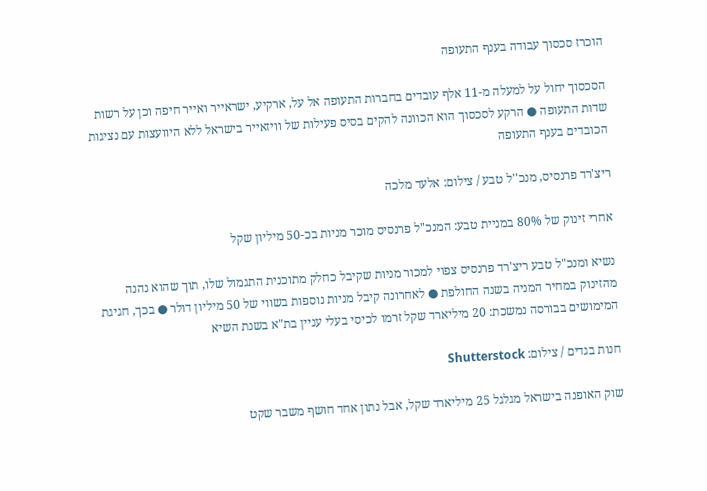הוכרז סכסוך עבודה בענף התעופה

הסכסוך יחול על למעלה מ-11 אלף עובדים בחברות התעופה אל על, ארקיע, ישראייר ואייר חיפה וכן על רשות שדות התעופה ● הרקע לסכסוך הוא הכוונה להקים בסיס פעילות של וויזאייר בישראל ללא היוועצות עם נציגות הכובדים בענף התעופה

ריצ'רד פרנסיס, מנכ''ל טבע / צילום: אלעד מלכה

אחרי זינוק של 80% במניית טבע: המנכ"ל פרנסיס מוכר מניות בכ-50 מיליון שקל

נשיא ומנכ"ל טבע ריצ'רד פרנסיס צפוי למכור מניות שקיבל כחלק מתוכנית התגמול שלו, תוך שהוא נהנה מהזינוק במחיר המניה בשנה החולפת ● לאחרונה קיבל מניות נוספות בשווי של 50 מיליון דולר ● בכך, חגיגת המימושים בבורסה נמשכת: 20 מיליארד שקל זרמו לכיסי בעלי עניין בת"א בשנת השיא

חנות בגדים / צילום: Shutterstock

שוק האופנה בישראל מגלגל 25 מיליארד שקל, אבל נתון אחד חושף משבר שקט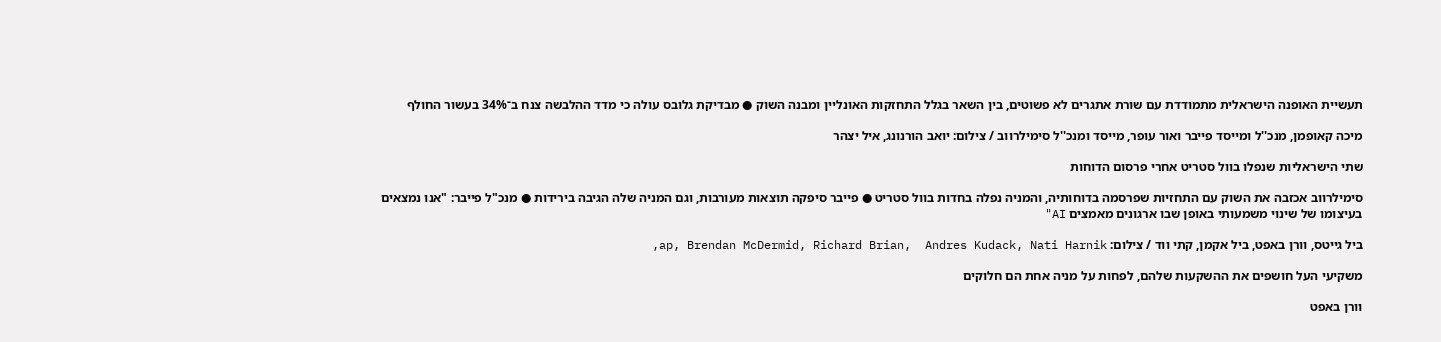תעשיית האופנה הישראלית מתמודדת עם שורת אתגרים לא פשוטים, בין השאר בגלל התחזקות האונליין ומבנה השוק ● מבדיקת גלובס עולה כי מדד ההלבשה צנח ב־34% בעשור החולף

מיכה קאופמן, מנכ''ל ומייסד פייבר ואור עופר, מייסד ומנכ''ל סימילרווב / צילום: יואב הורנונג, איל יצהר

שתי הישראליות שנפלו בוול סטריט אחרי פרסום הדוחות

סימילרווב אכזבה את השוק עם התחזיות שפרסמה בדוחותיה, והמניה נפלה בחדות בוול סטריט ● פייבר סיפקה תוצאות מעורבות, וגם המניה שלה הגיבה בירידות ● מנכ"ל פייבר: "אנו נמצאים בעיצומו של שינוי משמעותי באופן שבו ארגונים מאמצים AI"

ביל גייטס, וורן באפט, ביל אקמן, קתי ווד / צילום: ap, Brendan McDermid, Richard Brian,  Andres Kudack, Nati Harnik,

משקיעי העל חושפים את ההשקעות שלהם, לפחות על מניה אחת הם חלוקים

וורן באפט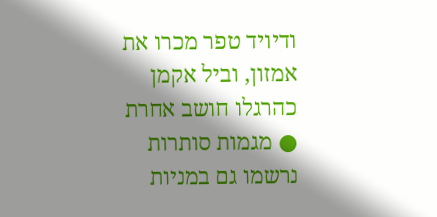ודיויד טפר מכרו את אמזון, וביל אקמן כהרגלו חושב אחרת ● מגמות סותרות נרשמו גם במניות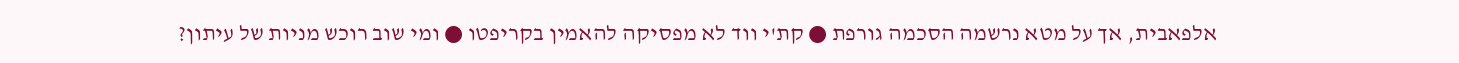אלפאבית, אך על מטא נרשמה הסכמה גורפת ● קת'י ווד לא מפסיקה להאמין בקריפטו ● ומי שוב רוכש מניות של עיתון?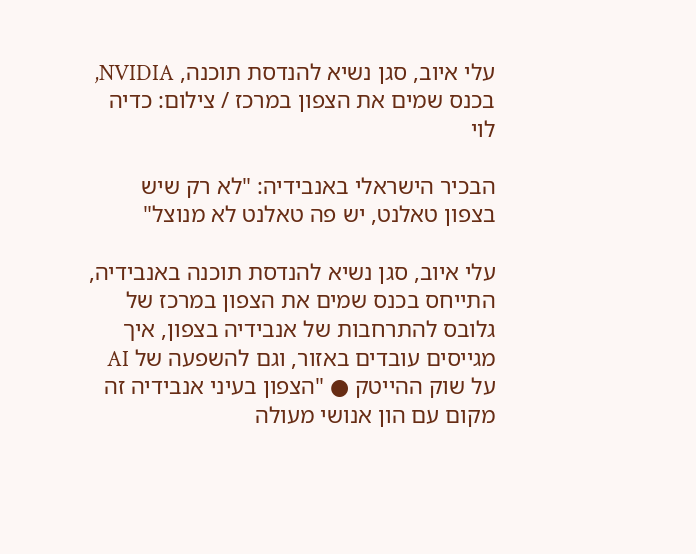עלי איוב, סגן נשיא להנדסת תוכנה, NVIDIA, בכנס שמים את הצפון במרכז / צילום: כדיה לוי

הבכיר הישראלי באנבידיה: "לא רק שיש בצפון טאלנט, יש פה טאלנט לא מנוצל"

עלי איוב, סגן נשיא להנדסת תוכנה באנבידיה, התייחס בכנס שמים את הצפון במרכז של גלובס להתרחבות של אנבידיה בצפון, איך מגייסים עובדים באזור, וגם להשפעה של AI על שוק ההייטק ● "הצפון בעיני אנבידיה זה מקום עם הון אנושי מעולה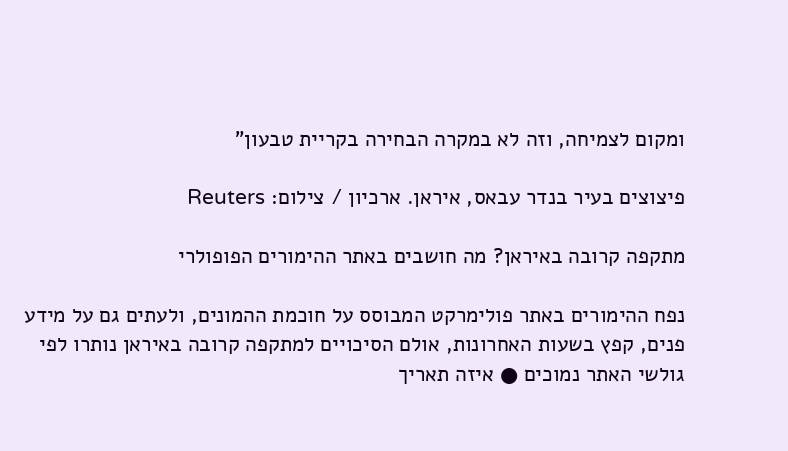ומקום לצמיחה, וזה לא במקרה הבחירה בקריית טבעון"

פיצוצים בעיר בנדר עבאס, איראן. ארכיון / צילום: Reuters

מתקפה קרובה באיראן? מה חושבים באתר ההימורים הפופולרי

נפח ההימורים באתר פולימרקט המבוסס על חוכמת ההמונים, ולעתים גם על מידע פנים, קפץ בשעות האחרונות, אולם הסיכויים למתקפה קרובה באיראן נותרו לפי גולשי האתר נמוכים ● איזה תאריך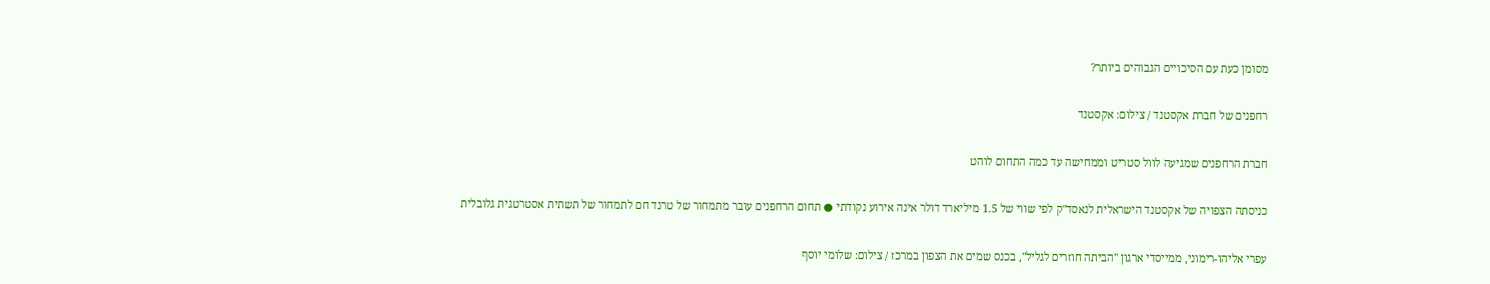מסומן כעת עם הסיכויים הגבוהים ביותר?

רחפנים של חברת אקסטנד / צילום: אקסטנד

חברת הרחפנים שמגיעה לוול סטריט וממחישה עד כמה התחום לוהט

כניסתה הצפויה של אקסטנד הישראלית לנאסד"ק לפי שווי של 1.5 מיליארד דולר אינה אירוע נקודתי ● תחום הרחפנים עובר מתמחור של טרנד חם לתמחור של תשתית אסטרטגית גלובלית

עפרי אליהו-רימוני, ממייסדי ארגון ''הביתה חוזרים לגליל'', בכנס שמים את הצפון במרכז / צילום: שלומי יוסף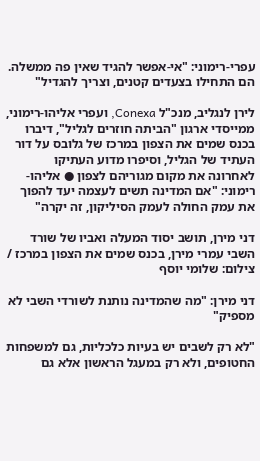עפרי-רימוני: "אי-אפשר להגיד שאין פה ממשלה. הם התחילו בצעדים קטנים, וצריך להגדיל"

לירן לנגליב, מנכ"ל Conexa, ועפרי אליהו-רימוני, ממייסדי ארגון "הביתה חוזרים לגליל", דיברו בכנס שמים את הצפון במרכז של גלובס על דור העתיד של הגליל, וסיפרו מדוע העתיקו לאחרונה את מקום מגוריהם לצפון ● אליהו-רימוני: "אם המדינה תשים לעצמה יעד להפוך את עמק החולה לעמק הסיליקון, זה יקרה"

דני מירן, תושב יסוד המעלה ואביו של שורד השבי עמרי מירן, בכנס שמים את הצפון במרכז / צילום: שלומי יוסף

דני מירן: "מה שהמדינה נותנת לשורדי השבי לא מספיק"

"לא רק לשבים יש בעיות כלכליות, גם למשפחות החטופים, ולא רק במעגל הראשון אלא גם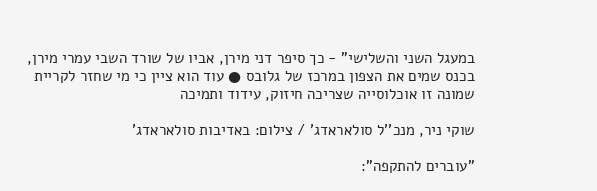במעגל השני והשלישי" - כך סיפר דני מירן, אביו של שורד השבי עמרי מירן, בכנס שמים את הצפון במרכז של גלובס ● עוד הוא ציין כי מי שחזר לקריית שמונה זו אוכלוסייה שצריכה חיזוק, עידוד ותמיכה

שוקי ניר, מנכ''ל סולאראדג' / צילום: באדיבות סולאראדג'

"עוברים להתקפה":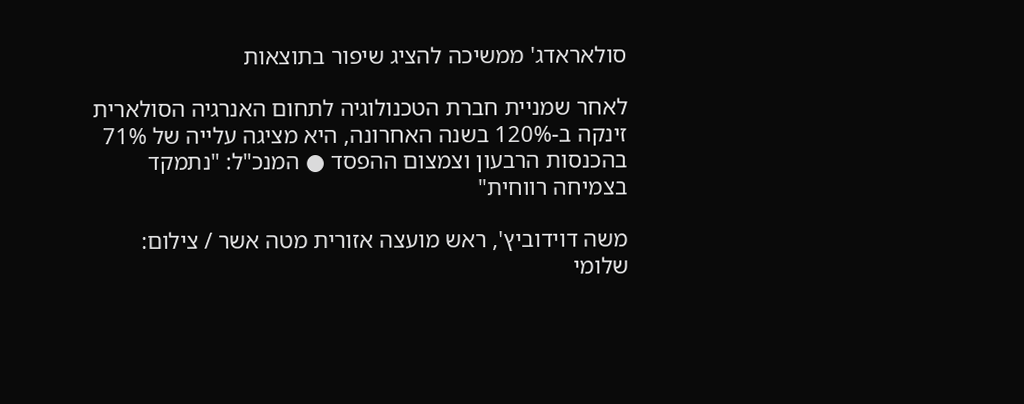סולאראדג' ממשיכה להציג שיפור בתוצאות

לאחר שמניית חברת הטכנולוגיה לתחום האנרגיה הסולארית זינקה ב-120% בשנה האחרונה, היא מציגה עלייה של 71% בהכנסות הרבעון וצמצום ההפסד ● המנכ"ל: "נתמקד בצמיחה רווחית"

משה דוידוביץ', ראש מועצה אזורית מטה אשר / צילום: שלומי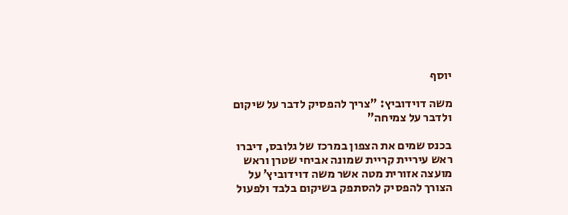יוסף

משה דוידוביץ: "צריך להפסיק לדבר על שיקום ולדבר על צמיחה"

בכנס שמים את הצפון במרכז של גלובס, דיברו ראש עיריית קריית שמונה אביחי שטרן וראש מועצה אזורית מטה אשר משה דוידוביץ’ על הצורך להפסיק להסתפק בשיקום בלבד ולפעול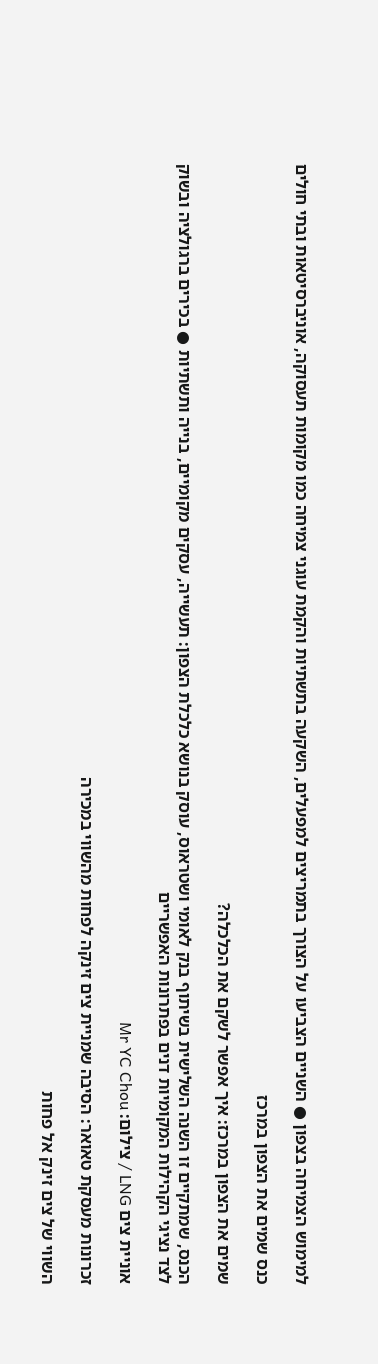למימוש הצמיחה בצפון ● השניים הצביעו על הצורך בתמריצים למפעלים, השקעה בתשתיות והקמת עוגני צמיחה כמו מקומות תעסוקה, אוניברסיטאות ובתי חולים

כנס שמים את הצפון במרכז

שמים את הצפון במרכז: איך אפשר לשקם את הכלכלה?

הכנס, שמתקיים זו השנה השלישית בשיתוף בנק לאומי ושטראוס, עוסק בנושא כלכלת הצפון: תעשייה, עסקים מקומיים, בנייה ותשתיות ● בכירים ברגולציה ובשוק לצד נציגי הקהילות המקומיות דנים בפתרונות האפשריים

אוניית צים LNG / צילום: Mr YC Chou

זכרונות מעסקת טאואר: הסיבה שמניית צים זינקה לפחות מהשווי במכירה

השווי של צים זינק אל פחות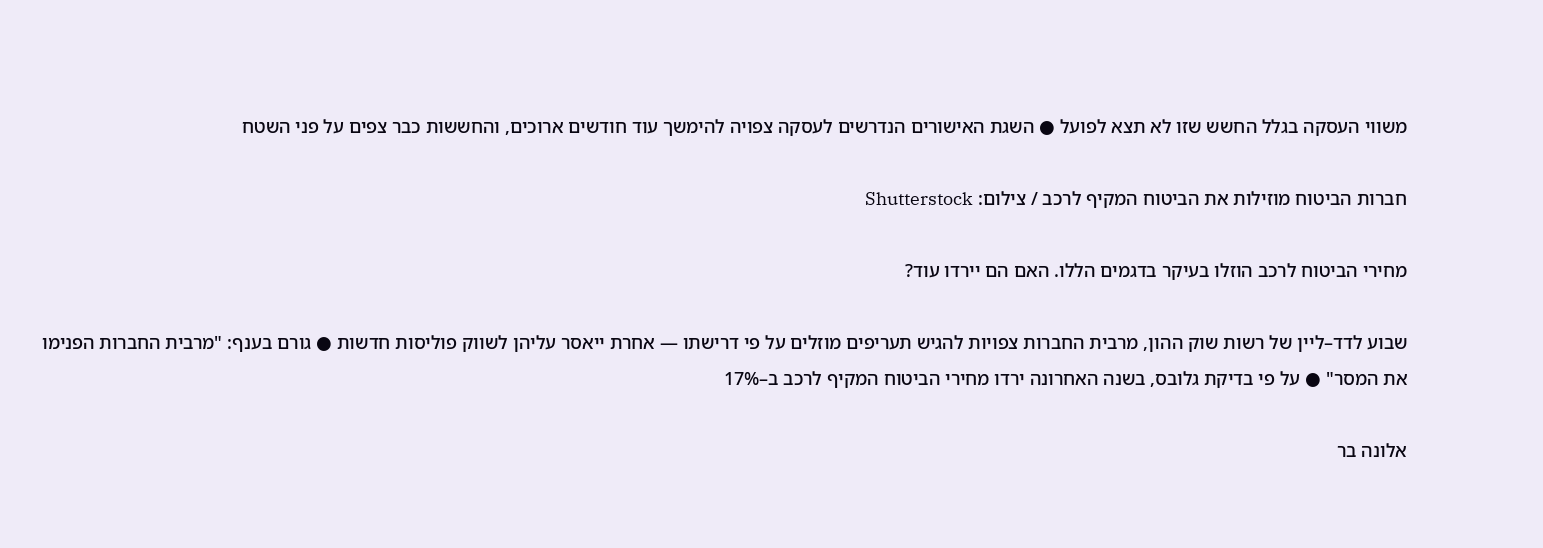משווי העסקה בגלל החשש שזו לא תצא לפועל ● השגת האישורים הנדרשים לעסקה צפויה להימשך עוד חודשים ארוכים, והחששות כבר צפים על פני השטח

חברות הביטוח מוזילות את הביטוח המקיף לרכב / צילום: Shutterstock

מחירי הביטוח לרכב הוזלו בעיקר בדגמים הללו. האם הם יירדו עוד?

שבוע לדד–ליין של רשות שוק ההון, מרבית החברות צפויות להגיש תעריפים מוזלים על פי דרישתו — אחרת ייאסר עליהן לשווק פוליסות חדשות ● גורם בענף: "מרבית החברות הפנימו את המסר" ● על פי בדיקת גלובס, בשנה האחרונה ירדו מחירי הביטוח המקיף לרכב ב–17%

אלונה בר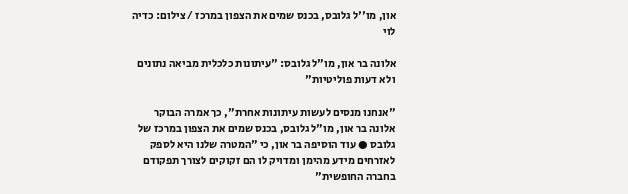און, מו''ל גלובס, בכנס שמים את הצפון במרכז / צילום: כדיה לוי

אלונה בר און, מו"ל גלובס: "עיתונות כלכלית מביאה נתונים ולא דעות פוליטיות"

"אנחנו מנסים לעשות עיתונות אחרת", כך אמרה הבוקר אלונה בר און, מו"ל גלובס, בכנס שמים את הצפון במרכז של גלובס ● עוד הוסיפה בר און, כי "המטרה שלנו היא לספק לאזרחים מידע מהימן ומדויק לו הם זקוקים לצורך תפקודם בחברה החופשית"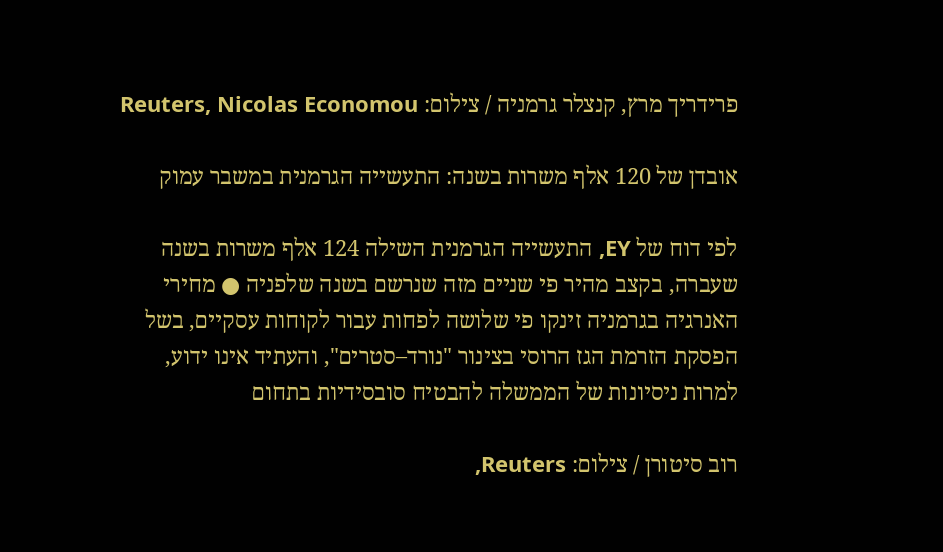פרידריך מרץ, קנצלר גרמניה / צילום: Reuters, Nicolas Economou

אובדן של 120 אלף משרות בשנה: התעשייה הגרמנית במשבר עמוק

לפי דוח של EY, התעשייה הגרמנית השילה 124 אלף משרות בשנה שעברה, בקצב מהיר פי שניים מזה שנרשם בשנה שלפניה ● מחירי האנרגיה בגרמניה זינקו פי שלושה לפחות עבור לקוחות עסקיים, בשל הפסקת הזרמת הגז הרוסי בצינור "נורד–סטרים", והעתיד אינו ידוע, למרות ניסיונות של הממשלה להבטיח סובסידיות בתחום

רוב סיטורן / צילום: Reuters,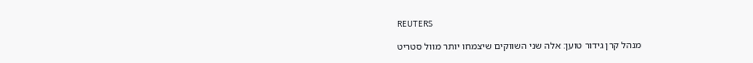REUTERS

מנהל קרן גידור טוען: אלה שני השווקים שיצמחו יותר מוול סטריט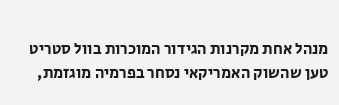מנהל אחת מקרנות הגידור המוכרות בוול סטריט טען שהשוק האמריקאי נסחר בפרמיה מוגזמת,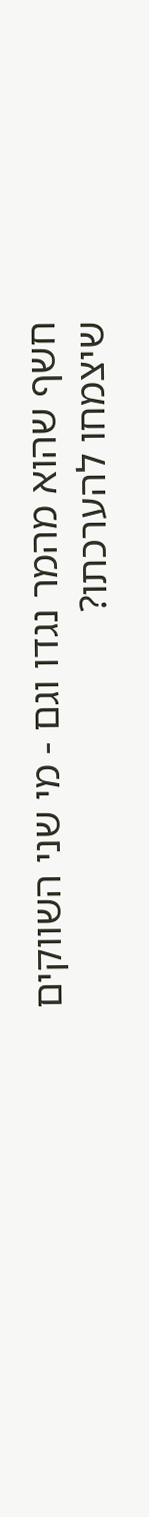חשף שהוא מהמר נגדו וגם - מי שני השווקים שיצמחו להערכתו?